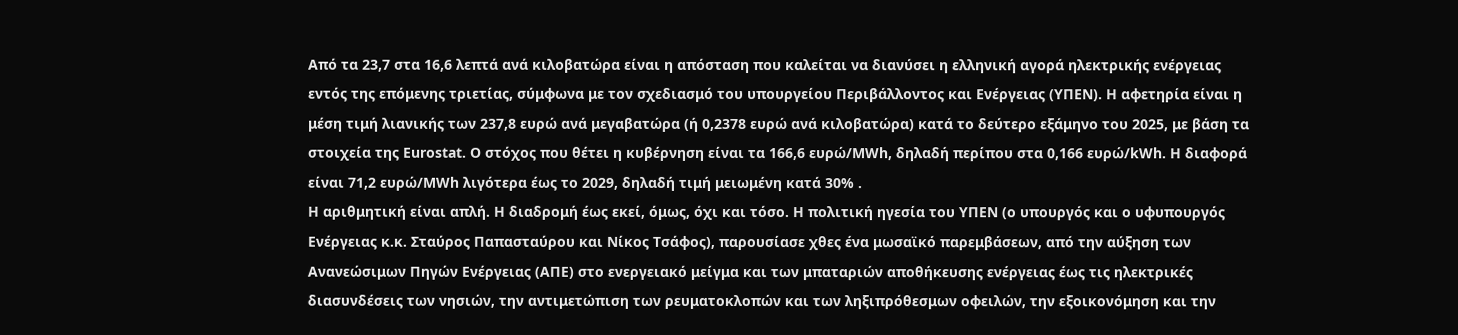Από τα 23,7 στα 16,6 λεπτά ανά κιλοβατώρα είναι η απόσταση που καλείται να διανύσει η ελληνική αγορά ηλεκτρικής ενέργειας εντός της επόμενης τριετίας, σύμφωνα με τον σχεδιασμό του υπουργείου Περιβάλλοντος και Ενέργειας (ΥΠΕΝ). Η αφετηρία είναι η μέση τιμή λιανικής των 237,8 ευρώ ανά μεγαβατώρα (ή 0,2378 ευρώ ανά κιλοβατώρα) κατά το δεύτερο εξάμηνο του 2025, με βάση τα στοιχεία της Eurostat. Ο στόχος που θέτει η κυβέρνηση είναι τα 166,6 ευρώ/MWh, δηλαδή περίπου στα 0,166 ευρώ/kWh. Η διαφορά είναι 71,2 ευρώ/MWh λιγότερα έως το 2029, δηλαδή τιμή μειωμένη κατά 30% .
Η αριθμητική είναι απλή. Η διαδρομή έως εκεί, όμως, όχι και τόσο. Η πολιτική ηγεσία του ΥΠΕΝ (ο υπουργός και ο υφυπουργός Ενέργειας κ.κ. Σταύρος Παπασταύρου και Νίκος Τσάφος), παρουσίασε χθες ένα μωσαϊκό παρεμβάσεων, από την αύξηση των Ανανεώσιμων Πηγών Ενέργειας (ΑΠΕ) στο ενεργειακό μείγμα και των μπαταριών αποθήκευσης ενέργειας έως τις ηλεκτρικές διασυνδέσεις των νησιών, την αντιμετώπιση των ρευματοκλοπών και των ληξιπρόθεσμων οφειλών, την εξοικονόμηση και την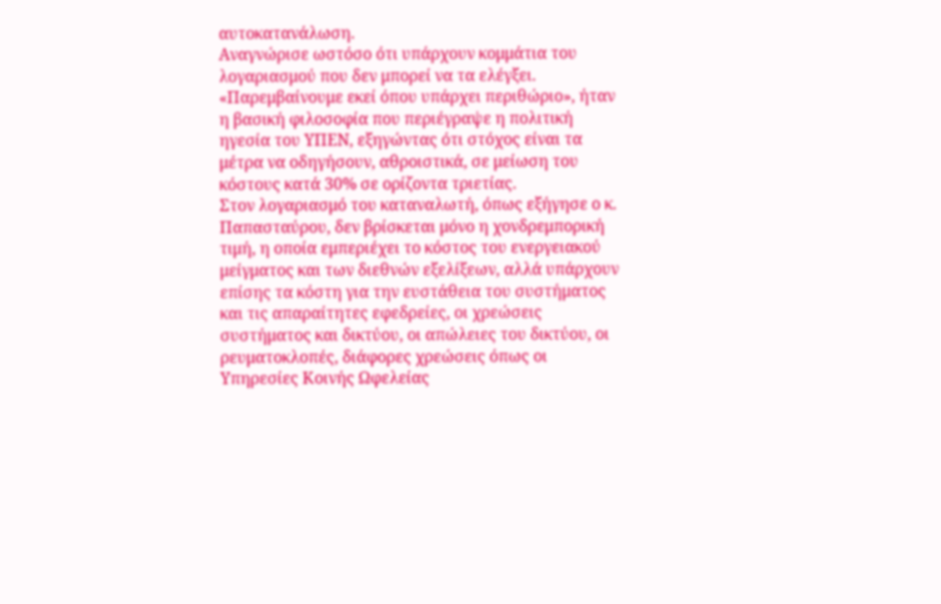αυτοκατανάλωση.
Αναγνώρισε ωστόσο ότι υπάρχουν κομμάτια του λογαριασμού που δεν μπορεί να τα ελέγξει. «Παρεμβαίνουμε εκεί όπου υπάρχει περιθώριο», ήταν η βασική φιλοσοφία που περιέγραψε η πολιτική ηγεσία του ΥΠΕΝ, εξηγώντας ότι στόχος είναι τα μέτρα να οδηγήσουν, αθροιστικά, σε μείωση του κόστους κατά 30% σε ορίζοντα τριετίας.
Στον λογαριασμό του καταναλωτή, όπως εξήγησε ο κ. Παπασταύρου, δεν βρίσκεται μόνο η χονδρεμπορική τιμή, η οποία εμπεριέχει το κόστος του ενεργειακού μείγματος και των διεθνών εξελίξεων, αλλά υπάρχουν επίσης τα κόστη για την ευστάθεια του συστήματος και τις απαραίτητες εφεδρείες, οι χρεώσεις συστήματος και δικτύου, οι απώλειες του δικτύου, οι ρευματοκλοπές, διάφορες χρεώσεις όπως οι Υπηρεσίες Κοινής Ωφελείας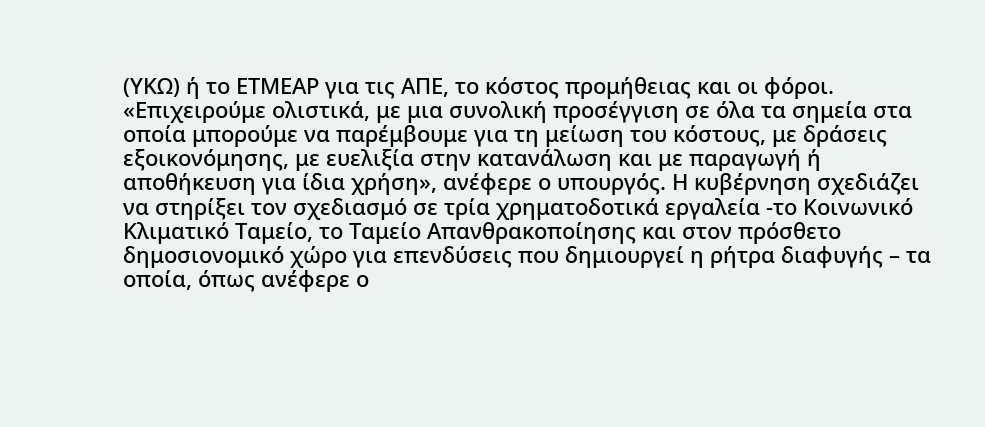(ΥΚΩ) ή το ΕΤΜΕΑΡ για τις ΑΠΕ, το κόστος προμήθειας και οι φόροι.
«Επιχειρούμε ολιστικά, με μια συνολική προσέγγιση σε όλα τα σημεία στα οποία μπορούμε να παρέμβουμε για τη μείωση του κόστους, με δράσεις εξοικονόμησης, με ευελιξία στην κατανάλωση και με παραγωγή ή αποθήκευση για ίδια χρήση», ανέφερε ο υπουργός. Η κυβέρνηση σχεδιάζει να στηρίξει τον σχεδιασμό σε τρία χρηματοδοτικά εργαλεία -το Κοινωνικό Κλιματικό Ταμείο, το Ταμείο Απανθρακοποίησης και στον πρόσθετο δημοσιονομικό χώρο για επενδύσεις που δημιουργεί η ρήτρα διαφυγής – τα οποία, όπως ανέφερε ο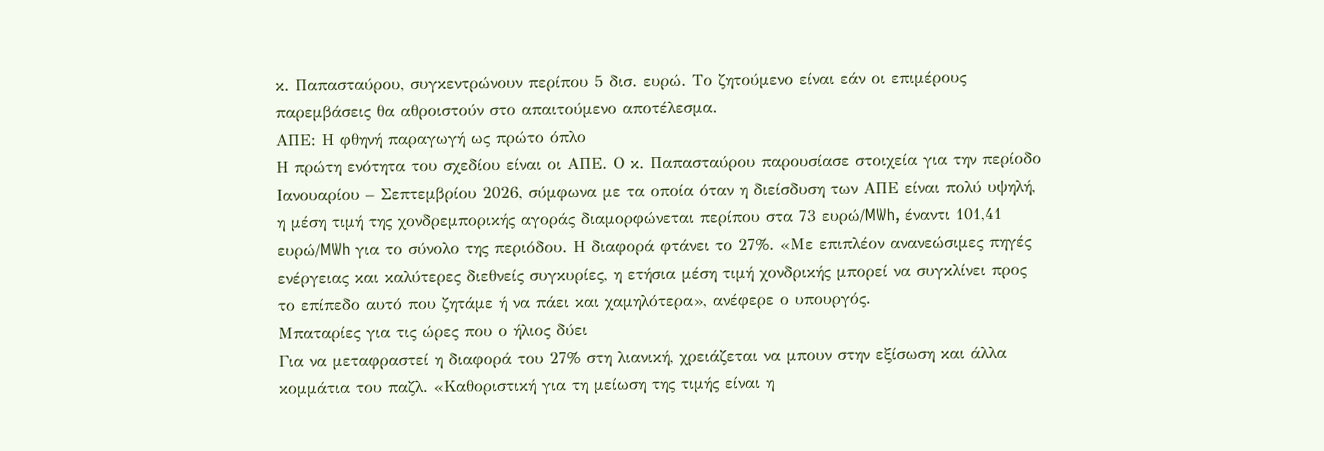κ. Παπασταύρου, συγκεντρώνουν περίπου 5 δισ. ευρώ. Το ζητούμενο είναι εάν οι επιμέρους παρεμβάσεις θα αθροιστούν στο απαιτούμενο αποτέλεσμα.
ΑΠΕ: Η φθηνή παραγωγή ως πρώτο όπλο
Η πρώτη ενότητα του σχεδίου είναι οι ΑΠΕ. Ο κ. Παπασταύρου παρουσίασε στοιχεία για την περίοδο Ιανουαρίου – Σεπτεμβρίου 2026, σύμφωνα με τα οποία όταν η διείσδυση των ΑΠΕ είναι πολύ υψηλή, η μέση τιμή της χονδρεμπορικής αγοράς διαμορφώνεται περίπου στα 73 ευρώ/MWh, έναντι 101,41 ευρώ/MWh για το σύνολο της περιόδου. Η διαφορά φτάνει το 27%. «Με επιπλέον ανανεώσιμες πηγές ενέργειας και καλύτερες διεθνείς συγκυρίες, η ετήσια μέση τιμή χονδρικής μπορεί να συγκλίνει προς το επίπεδο αυτό που ζητάμε ή να πάει και χαμηλότερα», ανέφερε ο υπουργός.
Μπαταρίες για τις ώρες που ο ήλιος δύει
Για να μεταφραστεί η διαφορά του 27% στη λιανική, χρειάζεται να μπουν στην εξίσωση και άλλα κομμάτια του παζλ. «Καθοριστική για τη μείωση της τιμής είναι η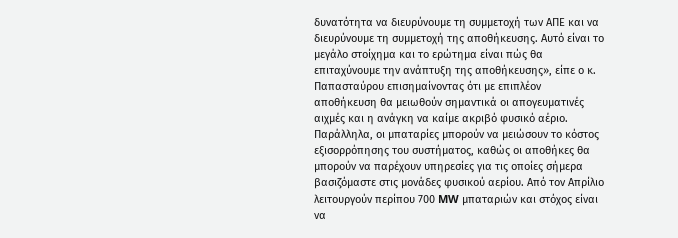δυνατότητα να διευρύνουμε τη συμμετοχή των ΑΠΕ και να διευρύνουμε τη συμμετοχή της αποθήκευσης. Αυτό είναι το μεγάλο στοίχημα και το ερώτημα είναι πώς θα επιταχύνουμε την ανάπτυξη της αποθήκευσης», είπε ο κ. Παπασταύρου επισημαίνοντας ότι με επιπλέον αποθήκευση θα μειωθούν σημαντικά οι απογευματινές αιχμές και η ανάγκη να καίμε ακριβό φυσικό αέριο.
Παράλληλα, οι μπαταρίες μπορούν να μειώσουν το κόστος εξισορρόπησης του συστήματος, καθώς οι αποθήκες θα μπορούν να παρέχουν υπηρεσίες για τις οποίες σήμερα βασιζόμαστε στις μονάδες φυσικού αερίου. Από τον Απρίλιο λειτουργούν περίπου 700 MW μπαταριών και στόχος είναι να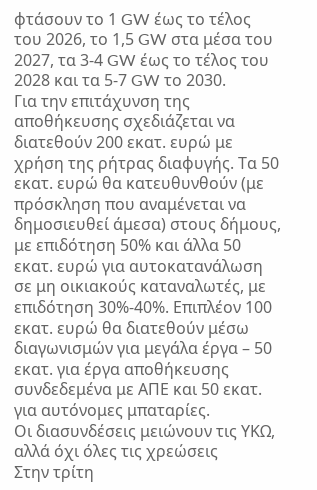φτάσουν το 1 GW έως το τέλος του 2026, το 1,5 GW στα μέσα του 2027, τα 3-4 GW έως το τέλος του 2028 και τα 5-7 GW το 2030.
Για την επιτάχυνση της αποθήκευσης σχεδιάζεται να διατεθούν 200 εκατ. ευρώ με χρήση της ρήτρας διαφυγής. Τα 50 εκατ. ευρώ θα κατευθυνθούν (με πρόσκληση που αναμένεται να δημοσιευθεί άμεσα) στους δήμους, με επιδότηση 50% και άλλα 50 εκατ. ευρώ για αυτοκατανάλωση σε μη οικιακούς καταναλωτές, με επιδότηση 30%-40%. Επιπλέον 100 εκατ. ευρώ θα διατεθούν μέσω διαγωνισμών για μεγάλα έργα – 50 εκατ. για έργα αποθήκευσης συνδεδεμένα με ΑΠΕ και 50 εκατ. για αυτόνομες μπαταρίες.
Οι διασυνδέσεις μειώνουν τις ΥΚΩ, αλλά όχι όλες τις χρεώσεις
Στην τρίτη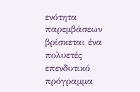ενότητα παρεμβάσεων βρίσκεται ένα πολυετές επενδυτικό πρόγραμμα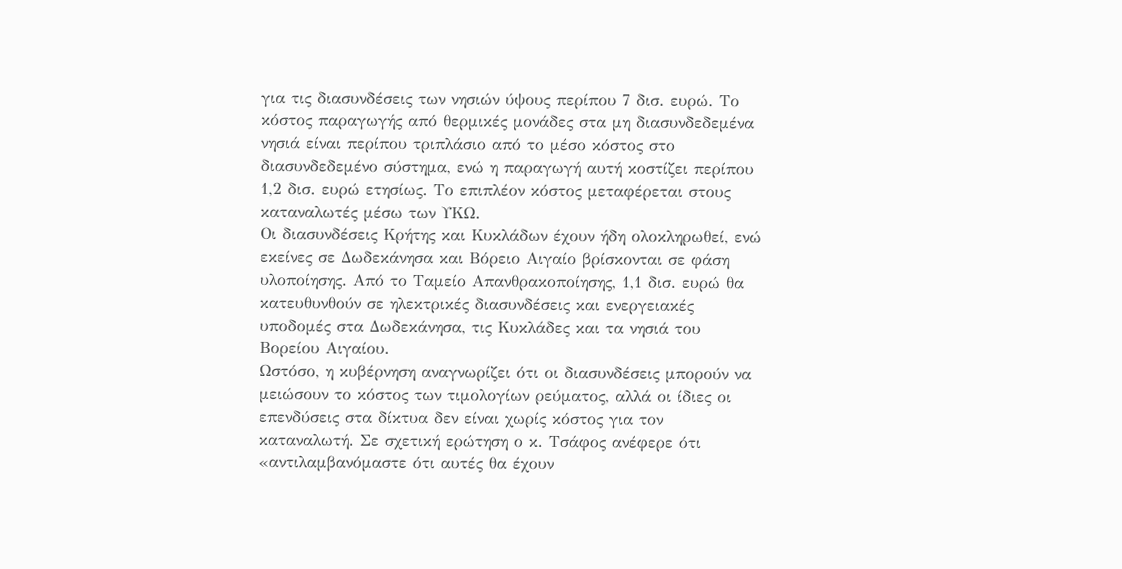για τις διασυνδέσεις των νησιών ύψους περίπου 7 δισ. ευρώ. Το κόστος παραγωγής από θερμικές μονάδες στα μη διασυνδεδεμένα νησιά είναι περίπου τριπλάσιο από το μέσο κόστος στο διασυνδεδεμένο σύστημα, ενώ η παραγωγή αυτή κοστίζει περίπου 1,2 δισ. ευρώ ετησίως. Το επιπλέον κόστος μεταφέρεται στους καταναλωτές μέσω των ΥΚΩ.
Οι διασυνδέσεις Κρήτης και Κυκλάδων έχουν ήδη ολοκληρωθεί, ενώ εκείνες σε Δωδεκάνησα και Βόρειο Αιγαίο βρίσκονται σε φάση υλοποίησης. Από το Ταμείο Απανθρακοποίησης, 1,1 δισ. ευρώ θα κατευθυνθούν σε ηλεκτρικές διασυνδέσεις και ενεργειακές υποδομές στα Δωδεκάνησα, τις Κυκλάδες και τα νησιά του Βορείου Αιγαίου.
Ωστόσο, η κυβέρνηση αναγνωρίζει ότι οι διασυνδέσεις μπορούν να μειώσουν το κόστος των τιμολογίων ρεύματος, αλλά οι ίδιες οι επενδύσεις στα δίκτυα δεν είναι χωρίς κόστος για τον καταναλωτή. Σε σχετική ερώτηση ο κ. Τσάφος ανέφερε ότι «αντιλαμβανόμαστε ότι αυτές θα έχουν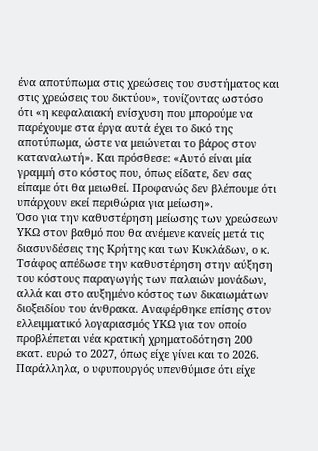ένα αποτύπωμα στις χρεώσεις του συστήματος και στις χρεώσεις του δικτύου», τονίζοντας ωστόσο ότι «η κεφαλαιακή ενίσχυση που μπορούμε να παρέχουμε στα έργα αυτά έχει το δικό της αποτύπωμα, ώστε να μειώνεται το βάρος στον καταναλωτή». Και πρόσθεσε: «Αυτό είναι μία γραμμή στο κόστος που, όπως είδατε, δεν σας είπαμε ότι θα μειωθεί. Προφανώς δεν βλέπουμε ότι υπάρχουν εκεί περιθώρια για μείωση».
Όσο για την καθυστέρηση μείωσης των χρεώσεων ΥΚΩ στον βαθμό που θα ανέμενε κανείς μετά τις διασυνδέσεις της Κρήτης και των Κυκλάδων, ο κ. Τσάφος απέδωσε την καθυστέρηση στην αύξηση του κόστους παραγωγής των παλαιών μονάδων, αλλά και στο αυξημένο κόστος των δικαιωμάτων διοξειδίου του άνθρακα. Αναφέρθηκε επίσης στον ελλειμματικό λογαριασμός ΥΚΩ για τον οποίο προβλέπεται νέα κρατική χρηματοδότηση 200 εκατ. ευρώ το 2027, όπως είχε γίνει και το 2026.
Παράλληλα, ο υφυπουργός υπενθύμισε ότι είχε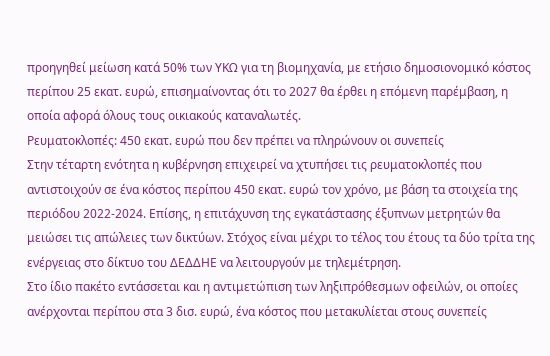προηγηθεί μείωση κατά 50% των ΥΚΩ για τη βιομηχανία, με ετήσιο δημοσιονομικό κόστος περίπου 25 εκατ. ευρώ, επισημαίνοντας ότι το 2027 θα έρθει η επόμενη παρέμβαση, η οποία αφορά όλους τους οικιακούς καταναλωτές.
Ρευματοκλοπές: 450 εκατ. ευρώ που δεν πρέπει να πληρώνουν οι συνεπείς
Στην τέταρτη ενότητα η κυβέρνηση επιχειρεί να χτυπήσει τις ρευματοκλοπές που αντιστοιχούν σε ένα κόστος περίπου 450 εκατ. ευρώ τον χρόνο, με βάση τα στοιχεία της περιόδου 2022-2024. Επίσης, η επιτάχυνση της εγκατάστασης έξυπνων μετρητών θα μειώσει τις απώλειες των δικτύων. Στόχος είναι μέχρι το τέλος του έτους τα δύο τρίτα της ενέργειας στο δίκτυο του ΔΕΔΔΗΕ να λειτουργούν με τηλεμέτρηση.
Στο ίδιο πακέτο εντάσσεται και η αντιμετώπιση των ληξιπρόθεσμων οφειλών, οι οποίες ανέρχονται περίπου στα 3 δισ. ευρώ, ένα κόστος που μετακυλίεται στους συνεπείς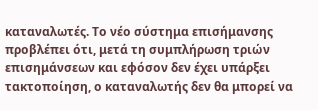καταναλωτές. Το νέο σύστημα επισήμανσης προβλέπει ότι, μετά τη συμπλήρωση τριών επισημάνσεων και εφόσον δεν έχει υπάρξει τακτοποίηση, ο καταναλωτής δεν θα μπορεί να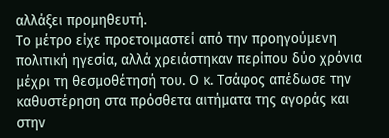αλλάξει προμηθευτή.
Το μέτρο είχε προετοιμαστεί από την προηγούμενη πολιτική ηγεσία, αλλά χρειάστηκαν περίπου δύο χρόνια μέχρι τη θεσμοθέτησή του. Ο κ. Τσάφος απέδωσε την καθυστέρηση στα πρόσθετα αιτήματα της αγοράς και στην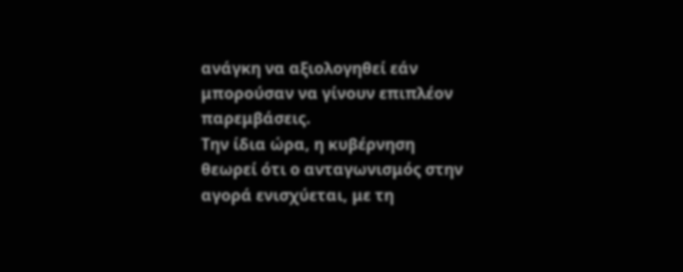ανάγκη να αξιολογηθεί εάν μπορούσαν να γίνουν επιπλέον παρεμβάσεις.
Την ίδια ώρα, η κυβέρνηση θεωρεί ότι ο ανταγωνισμός στην αγορά ενισχύεται, με τη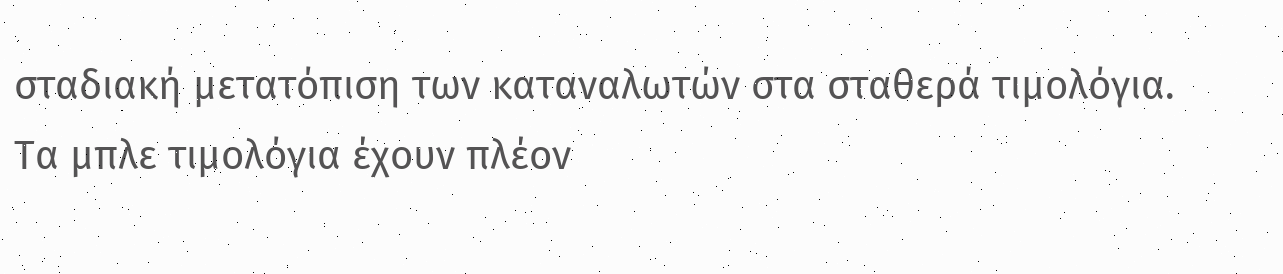σταδιακή μετατόπιση των καταναλωτών στα σταθερά τιμολόγια. Τα μπλε τιμολόγια έχουν πλέον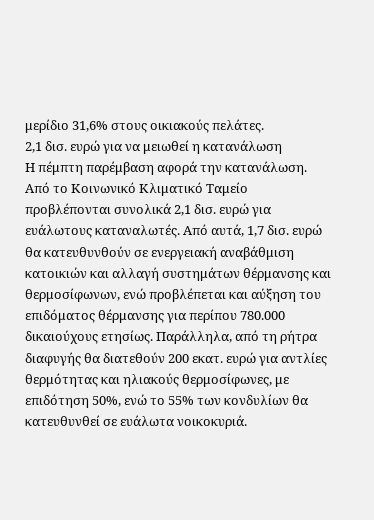μερίδιο 31,6% στους οικιακούς πελάτες.
2,1 δισ. ευρώ για να μειωθεί η κατανάλωση
Η πέμπτη παρέμβαση αφορά την κατανάλωση. Από το Κοινωνικό Κλιματικό Ταμείο προβλέπονται συνολικά 2,1 δισ. ευρώ για ευάλωτους καταναλωτές. Από αυτά, 1,7 δισ. ευρώ θα κατευθυνθούν σε ενεργειακή αναβάθμιση κατοικιών και αλλαγή συστημάτων θέρμανσης και θερμοσίφωνων, ενώ προβλέπεται και αύξηση του επιδόματος θέρμανσης για περίπου 780.000 δικαιούχους ετησίως. Παράλληλα, από τη ρήτρα διαφυγής θα διατεθούν 200 εκατ. ευρώ για αντλίες θερμότητας και ηλιακούς θερμοσίφωνες, με επιδότηση 50%, ενώ το 55% των κονδυλίων θα κατευθυνθεί σε ευάλωτα νοικοκυριά.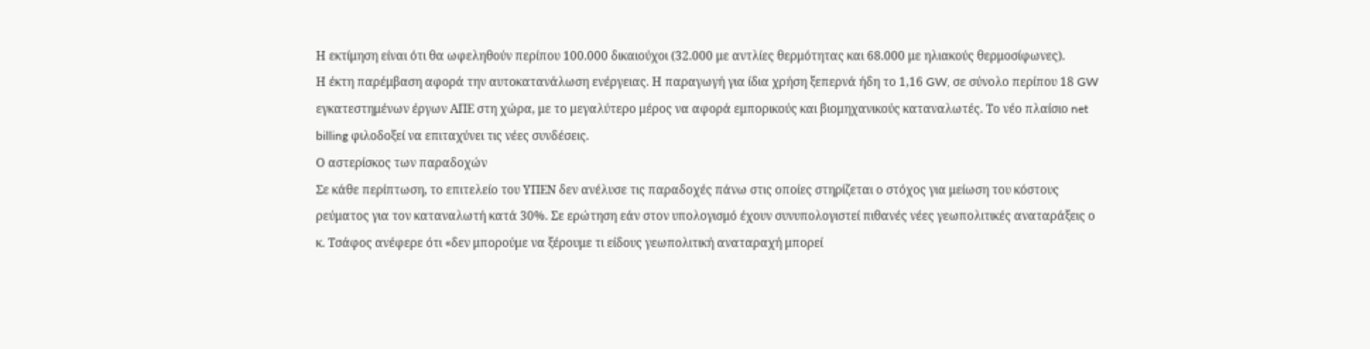Η εκτίμηση είναι ότι θα ωφεληθούν περίπου 100.000 δικαιούχοι (32.000 με αντλίες θερμότητας και 68.000 με ηλιακούς θερμοσίφωνες).
Η έκτη παρέμβαση αφορά την αυτοκατανάλωση ενέργειας. Η παραγωγή για ίδια χρήση ξεπερνά ήδη το 1,16 GW, σε σύνολο περίπου 18 GW εγκατεστημένων έργων ΑΠΕ στη χώρα, με το μεγαλύτερο μέρος να αφορά εμπορικούς και βιομηχανικούς καταναλωτές. Το νέο πλαίσιο net billing φιλοδοξεί να επιταχύνει τις νέες συνδέσεις.
Ο αστερίσκος των παραδοχών
Σε κάθε περίπτωση, το επιτελείο του ΥΠΕΝ δεν ανέλυσε τις παραδοχές πάνω στις οποίες στηρίζεται ο στόχος για μείωση του κόστους ρεύματος για τον καταναλωτή κατά 30%. Σε ερώτηση εάν στον υπολογισμό έχουν συνυπολογιστεί πιθανές νέες γεωπολιτικές αναταράξεις ο κ. Τσάφος ανέφερε ότι «δεν μπορούμε να ξέρουμε τι είδους γεωπολιτική αναταραχή μπορεί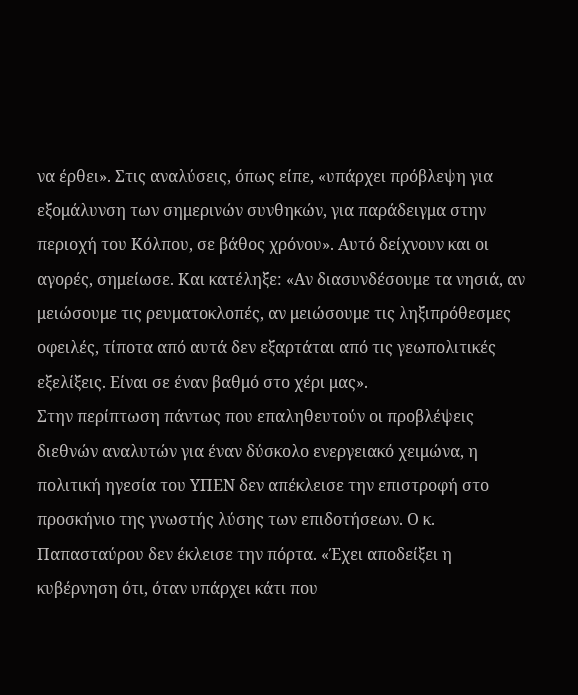να έρθει». Στις αναλύσεις, όπως είπε, «υπάρχει πρόβλεψη για εξομάλυνση των σημερινών συνθηκών, για παράδειγμα στην περιοχή του Κόλπου, σε βάθος χρόνου». Αυτό δείχνουν και οι αγορές, σημείωσε. Και κατέληξε: «Αν διασυνδέσουμε τα νησιά, αν μειώσουμε τις ρευματοκλοπές, αν μειώσουμε τις ληξιπρόθεσμες οφειλές, τίποτα από αυτά δεν εξαρτάται από τις γεωπολιτικές εξελίξεις. Είναι σε έναν βαθμό στο χέρι μας».
Στην περίπτωση πάντως που επαληθευτούν οι προβλέψεις διεθνών αναλυτών για έναν δύσκολο ενεργειακό χειμώνα, η πολιτική ηγεσία του ΥΠΕΝ δεν απέκλεισε την επιστροφή στο προσκήνιο της γνωστής λύσης των επιδοτήσεων. Ο κ. Παπασταύρου δεν έκλεισε την πόρτα. «Έχει αποδείξει η κυβέρνηση ότι, όταν υπάρχει κάτι που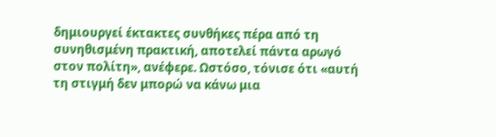δημιουργεί έκτακτες συνθήκες πέρα από τη συνηθισμένη πρακτική, αποτελεί πάντα αρωγό στον πολίτη», ανέφερε. Ωστόσο, τόνισε ότι «αυτή τη στιγμή δεν μπορώ να κάνω μια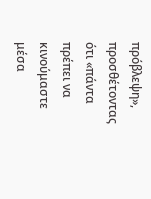πρόβλεψη», προσθέτοντας ότι «πάντα πρέπει να κινούμαστε μέσα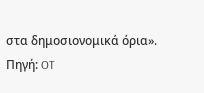στα δημοσιονομικά όρια».
Πηγή: OT